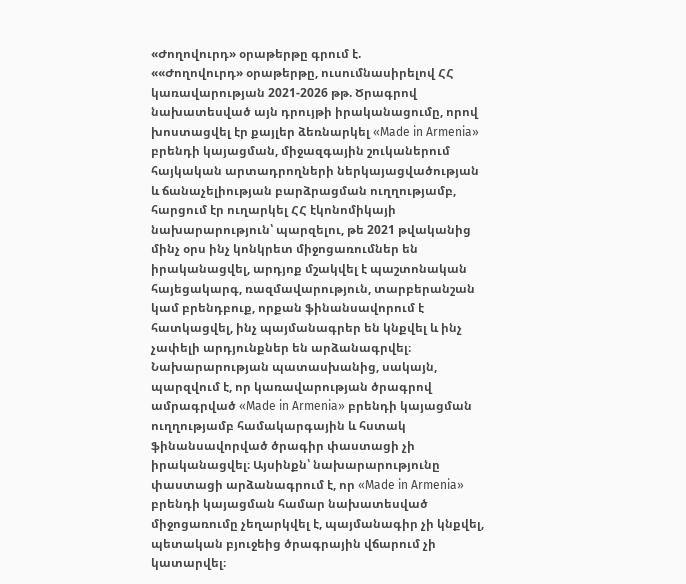«Ժողովուրդ» օրաթերթը գրում է.
««Ժողովուրդ» օրաթերթը, ուսումնասիրելով ՀՀ կառավարության 2021-2026 թթ. Ծրագրով նախատեսված այն դրույթի իրականացումը, որով խոստացվել էր քայլեր ձեռնարկել «Made in Armenia» բրենդի կայացման, միջազգային շուկաներում հայկական արտադրողների ներկայացվածության և ճանաչելիության բարձրացման ուղղությամբ, հարցում էր ուղարկել ՀՀ էկոնոմիկայի նախարարություն՝ պարզելու, թե 2021 թվականից մինչ օրս ինչ կոնկրետ միջոցառումներ են իրականացվել, արդյոք մշակվել է պաշտոնական հայեցակարգ, ռազմավարություն, տարբերանշան կամ բրենդբուք, որքան ֆինանսավորում է հատկացվել, ինչ պայմանագրեր են կնքվել և ինչ չափելի արդյունքներ են արձանագրվել։
Նախարարության պատասխանից, սակայն, պարզվում է, որ կառավարության ծրագրով ամրագրված «Made in Armenia» բրենդի կայացման ուղղությամբ համակարգային և հստակ ֆինանսավորված ծրագիր փաստացի չի իրականացվել։ Այսինքն՝ նախարարությունը փաստացի արձանագրում է, որ «Made in Armenia» բրենդի կայացման համար նախատեսված միջոցառումը չեղարկվել է, պայմանագիր չի կնքվել, պետական բյուջեից ծրագրային վճարում չի կատարվել։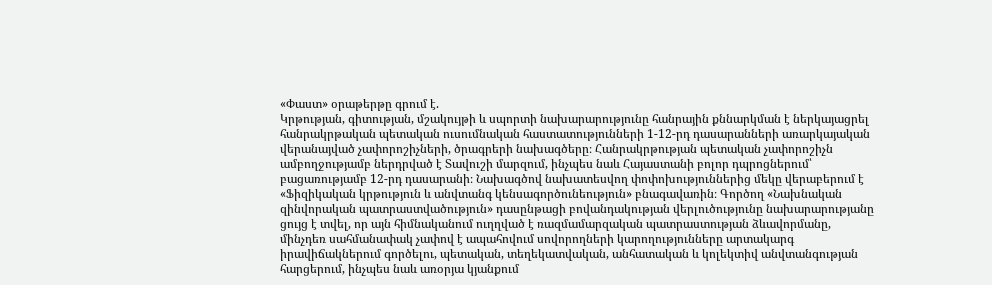«Փաստ» օրաթերթը գրում է.
Կրթության, գիտության, մշակույթի և սպորտի նախարարությունը հանրային քննարկման է ներկայացրել հանրակրթական պետական ուսումնական հաստատությունների 1-12-րդ դասարանների առարկայական վերանայված չափորոշիչների, ծրագրերի նախագծերը։ Հանրակրթության պետական չափորոշիչն ամբողջությամբ ներդրված է Տավուշի մարզում, ինչպես նաև Հայաստանի բոլոր դպրոցներում՝ բացառությամբ 12-րդ դասարանի։ Նախագծով նախատեսվող փոփոխություններից մեկը վերաբերում է «Ֆիզիկական կրթություն և անվտանգ կենսագործունեություն» բնագավառին։ Գործող «Նախնական զինվորական պատրաստվածություն» դասընթացի բովանդակության վերլուծությունը նախարարությանը ցույց է տվել, որ այն հիմնականում ուղղված է ռազմամարզական պատրաստության ձևավորմանը, մինչդեռ սահմանափակ չափով է ապահովում սովորողների կարողությունները արտակարգ իրավիճակներում գործելու, պետական, տեղեկատվական, անհատական և կոլեկտիվ անվտանգության հարցերում, ինչպես նաև առօրյա կյանքում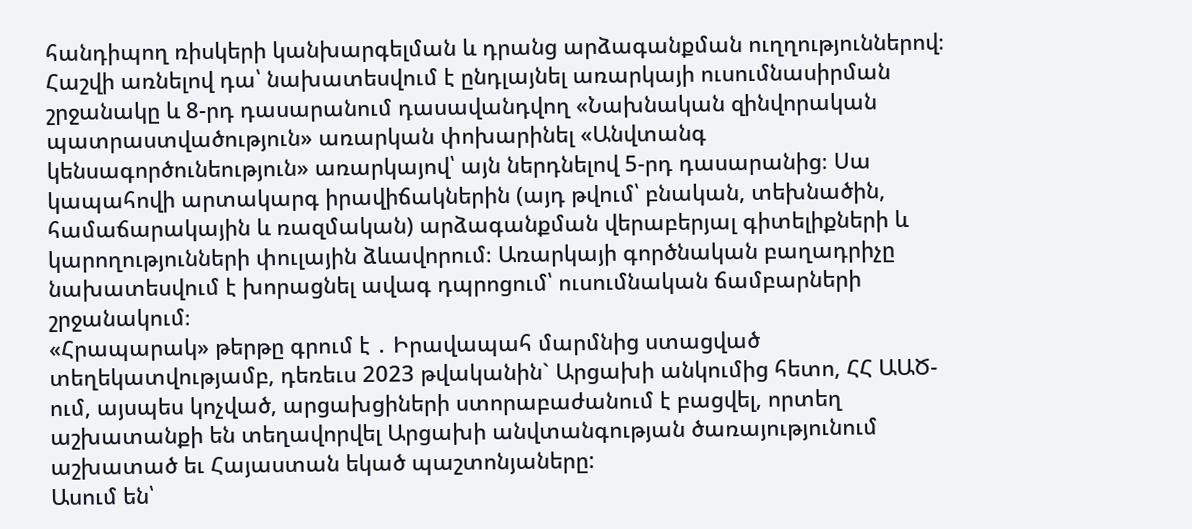հանդիպող ռիսկերի կանխարգելման և դրանց արձագանքման ուղղություններով։
Հաշվի առնելով դա՝ նախատեսվում է ընդլայնել առարկայի ուսումնասիրման շրջանակը և 8-րդ դասարանում դասավանդվող «Նախնական զինվորական պատրաստվածություն» առարկան փոխարինել «Անվտանգ կենսագործունեություն» առարկայով՝ այն ներդնելով 5-րդ դասարանից։ Սա կապահովի արտակարգ իրավիճակներին (այդ թվում՝ բնական, տեխնածին, համաճարակային և ռազմական) արձագանքման վերաբերյալ գիտելիքների և կարողությունների փուլային ձևավորում։ Առարկայի գործնական բաղադրիչը նախատեսվում է խորացնել ավագ դպրոցում՝ ուսումնական ճամբարների շրջանակում։
«Հրապարակ» թերթը գրում է ․ Իրավապահ մարմնից ստացված տեղեկատվությամբ, դեռեւս 2023 թվականին` Արցախի անկումից հետո, ՀՀ ԱԱԾ-ում, այսպես կոչված, արցախցիների ստորաբաժանում է բացվել, որտեղ աշխատանքի են տեղավորվել Արցախի անվտանգության ծառայությունում աշխատած եւ Հայաստան եկած պաշտոնյաները:
Ասում են՝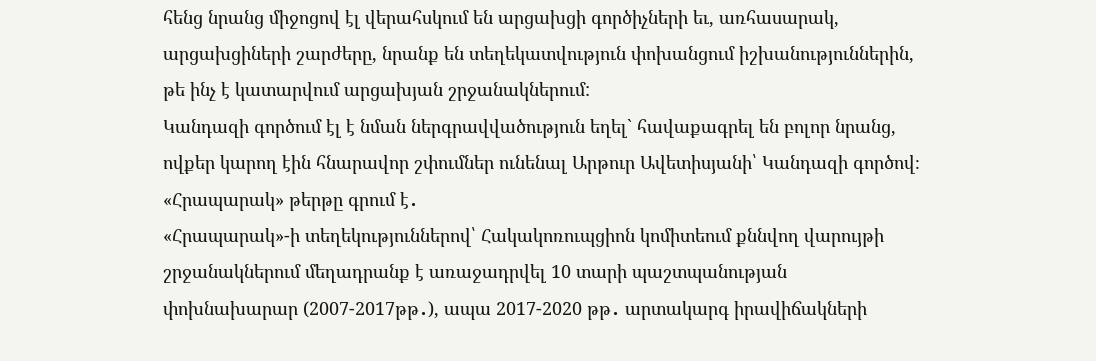հենց նրանց միջոցով էլ վերահսկում են արցախցի գործիչների եւ, առհասարակ, արցախցիների շարժերը, նրանք են տեղեկատվություն փոխանցում իշխանություններին, թե ինչ է կատարվում արցախյան շրջանակներում:
Կանդազի գործում էլ է նման ներգրավվածություն եղել` հավաքագրել են բոլոր նրանց, ովքեր կարող էին հնարավոր շփումներ ունենալ Արթուր Ավետիսյանի՝ Կանդազի գործով։
«Հրապարակ» թերթը գրում է․
«Հրապարակ»-ի տեղեկություններով՝ Հակակոռուպցիոն կոմիտեում քննվող վարույթի շրջանակներում մեղադրանք է առաջադրվել 10 տարի պաշտպանության փոխնախարար (2007-2017թթ․), ապա 2017-2020 թթ․ արտակարգ իրավիճակների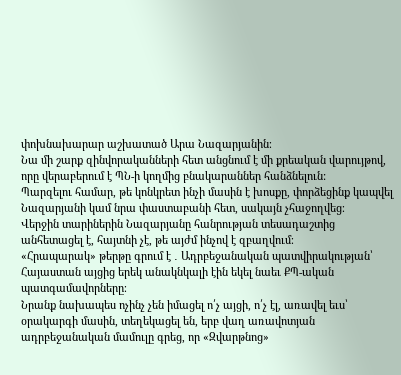փոխնախարար աշխատած Արա Նազարյանին։
Նա մի շարք զինվորականների հետ անցնում է մի քրեական վարույթով, որը վերաբերում է ՊՆ-ի կողմից բնակարաններ հանձնելուն:
Պարզելու համար, թե կոնկրետ ինչի մասին է խոսքը, փորձեցինք կապվել Նազարյանի կամ նրա փաստաբանի հետ, սակայն չհաջողվեց։
Վերջին տարիներին Նազարյանը հանրության տեսադաշտից անհետացել է, հայտնի չէ, թե այժմ ինչով է զբաղվում։
«Հրապարակ» թերթը գրում է ․ Ադրբեջանական պատվիրակության՝ Հայաստան այցից երեկ անակնկալի էին եկել նաեւ ՔՊ-ական պատգամավորները։
Նրանք նախապես ոչինչ չեն իմացել ո՛չ այցի, ո՛չ էլ, առավել եւս՝ օրակարգի մասին, տեղեկացել են, երբ վաղ առավոտյան ադրբեջանական մամուլը գրեց, որ «Զվարթնոց»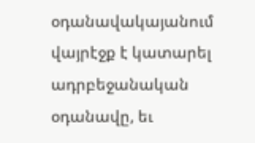օդանավակայանում վայրէջք է կատարել ադրբեջանական օդանավը, եւ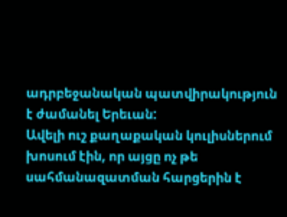ադրբեջանական պատվիրակություն է ժամանել Երեւան:
Ավելի ուշ քաղաքական կուլիսներում խոսում էին, որ այցը ոչ թե սահմանազատման հարցերին է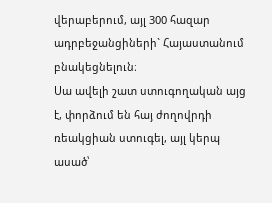վերաբերում, այլ 300 հազար ադրբեջանցիների` Հայաստանում բնակեցնելուն։
Սա ավելի շատ ստուգողական այց է, փորձում են հայ ժողովրդի ռեակցիան ստուգել, այլ կերպ ասած՝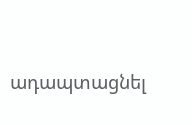ադապտացնել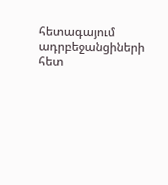հետագայում ադրբեջանցիների հետ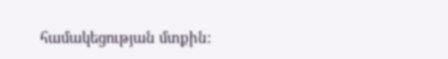համակեցության մտքին: